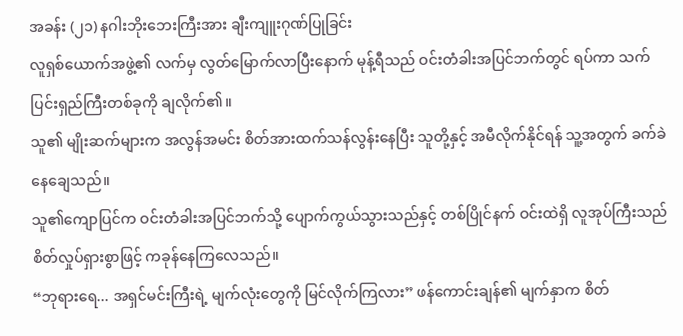အခန်း (၂၁) နဂါးဘိုးဘေးကြီးအား ချီးကျူးဂုဏ်ပြုခြင်း
လူရှစ်ယောက်အဖွဲ့၏ လက်မှ လွတ်မြောက်လာပြီးနောက် မုန့်ရီသည် ဝင်းတံခါးအပြင်ဘက်တွင် ရပ်ကာ သက်ပြင်းရှည်ကြီးတစ်ခုကို ချလိုက်၏။
သူ၏ မျိုးဆက်များက အလွန်အမင်း စိတ်အားထက်သန်လွန်းနေပြီး သူတို့နှင့် အမီလိုက်နိုင်ရန် သူ့အတွက် ခက်ခဲနေချေသည်။
သူ၏ကျောပြင်က ဝင်းတံခါးအပြင်ဘက်သို့ ပျောက်ကွယ်သွားသည်နှင့် တစ်ပြိုင်နက် ဝင်းထဲရှိ လူအုပ်ကြီးသည် စိတ်လှုပ်ရှားစွာဖြင့် ကခုန်နေကြလေသည်။
“ဘုရားရေ... အရှင်မင်းကြီးရဲ့ မျက်လုံးတွေကို မြင်လိုက်ကြလား” ဖန်ကောင်းချန်၏ မျက်နှာက စိတ်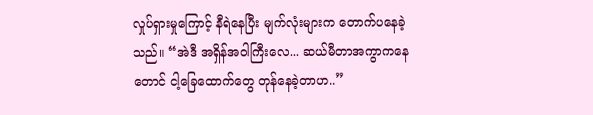လှုပ်ရှားမှုကြောင့် နီရဲနေပြီး မျက်လုံးများက တောက်ပနေခဲ့သည်။ “အဲဒီ အရှိန်အဝါကြီးလေ... ဆယ်မီတာအကွာကနေတောင် ငါ့ခြေထောက်တွေ တုန်နေခဲ့တာဟ..”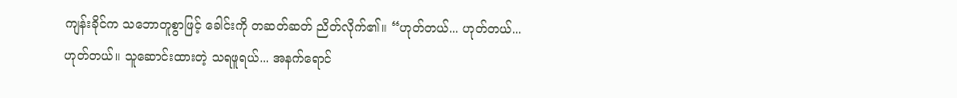ကျန်းခိုင်က သဘောတူစွာဖြင့် ခေါင်းကို တဆတ်ဆတ် ညိတ်လိုက်၏။ “ဟုတ်တယ်... ဟုတ်တယ်... ဟုတ်တယ်။ သူဆောင်းထားတဲ့ သရဖူရယ်... အနက်ရောင်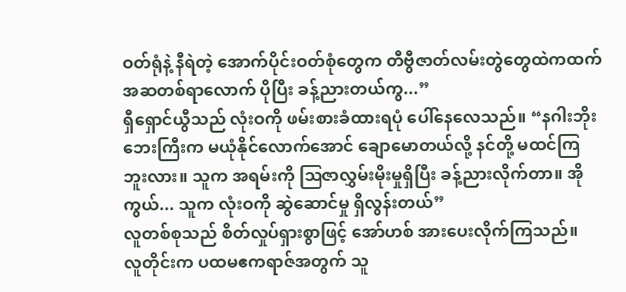ဝတ်ရုံနဲ့ နီရဲတဲ့ အောက်ပိုင်းဝတ်စုံတွေက တီဗွီဇာတ်လမ်းတွဲတွေထဲကထက် အဆတစ်ရာလောက် ပိုပြီး ခန့်ညားတယ်ကွ...”
ရှီရှောင်ယွီသည် လုံးဝကို ဖမ်းစားခံထားရပုံ ပေါ်နေလေသည်။ “နဂါးဘိုးဘေးကြီးက မယုံနိုင်လောက်အောင် ချောမောတယ်လို့ နင်တို့ မထင်ကြဘူးလား။ သူက အရမ်းကို ဩဇာလွှမ်းမိုးမှုရှိပြီး ခန့်ညားလိုက်တာ။ အိုကွယ်... သူက လုံးဝကို ဆွဲဆောင်မှု ရှိလွန်းတယ်”
လူတစ်စုသည် စိတ်လှုပ်ရှားစွာဖြင့် အော်ဟစ် အားပေးလိုက်ကြသည်။
လူတိုင်းက ပထမဧကရာဇ်အတွက် သူ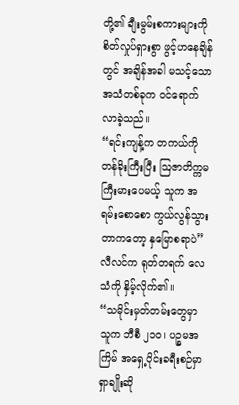တို့၏ ချီးမွမ်းစကားများကို စိတ်လှုပ်ရှားစွာ ဖွင့်ဟနေချိန်တွင် အချိန်အခါ မသင့်သော အသံတစ်ခုက ဝင်ရောက်လာခဲ့သည်။
“ရင်းကျန့်က တကယ်ကို တန်ခိုးကြီးပြီး ဩဇာတိက္ကမ ကြီးမားပေမယ့် သူက အရမ်းစောစော ကွယ်လွန်သွားတာကတော့ နှမြောစရာပဲ” လီလင်က ရုတ်တရက် လေသံကို နှိမ့်လိုက်၏။
“သမိုင်းမှတ်တမ်းတွေမှာ သူက ဘီစီ ၂၁၀၊ ပဉ္စမအကြိမ် အရှေ့ပိုင်းခရီးစဉ်မှာ ရှာချိုးဆို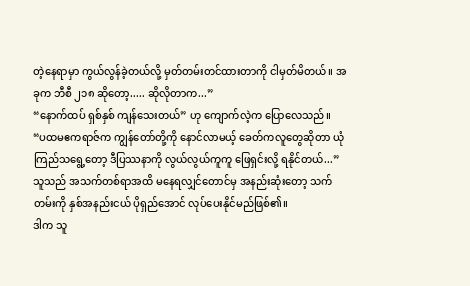တဲ့နေရာမှာ ကွယ်လွန်ခဲ့တယ်လို့ မှတ်တမ်းတင်ထားတာကို ငါမှတ်မိတယ်။ အခုက ဘီစီ ၂၁၈ ဆိုတော့..... ဆိုလိုတာက...”
“နောက်ထပ် ရှစ်နှစ် ကျန်သေးတယ်” ဟု ကျောက်လဲ့က ပြောလေသည်။
“ပထမဧကရာဇ်က ကျွန်တော်တို့ကို နောင်လာမယ့် ခေတ်ကလူတွေဆိုတာ ယုံကြည်သရွေ့တော့ ဒီပြဿနာကို လွယ်လွယ်ကူကူ ဖြေရှင်းလို့ ရနိုင်တယ်...”
သူသည် အသက်တစ်ရာအထိ မနေရလျှင်တောင်မှ အနည်းဆုံးတော့ သက်တမ်းကို နှစ်အနည်းငယ် ပိုရှည်အောင် လုပ်ပေးနိုင်မည်ဖြစ်၏။
ဒါက သူ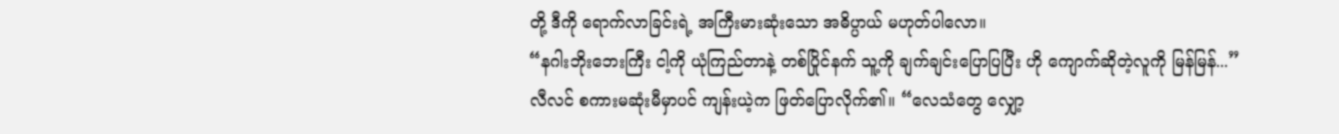တို့ ဒီကို ရောက်လာခြင်းရဲ့ အကြီးမားဆုံးသော အဓိပ္ပာယ် မဟုတ်ပါလော။
“နဂါးဘိုးဘေးကြီး ငါ့ကို ယုံကြည်တာနဲ့ တစ်ပြိုင်နက် သူ့ကို ချက်ချင်းပြောပြပြီး ဟို ကျောက်ဆိုတဲ့လူကို မြန်မြန်...”
လီလင် စကားမဆုံးမီမှာပင် ကျန်းယဲ့က ဖြတ်ပြောလိုက်၏။ “လေသံတွေ လျှော့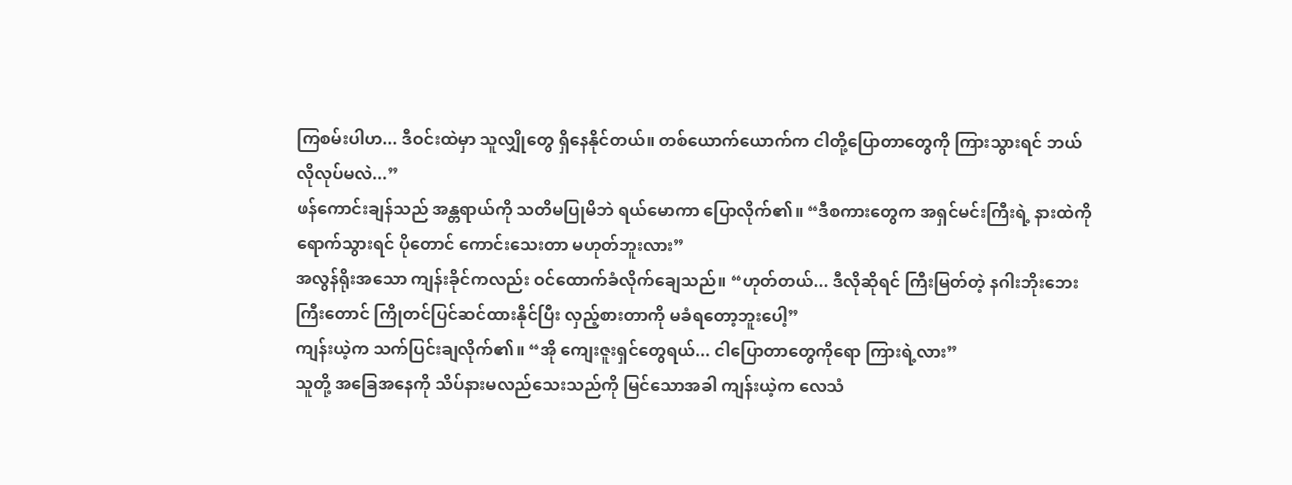ကြစမ်းပါဟ... ဒီဝင်းထဲမှာ သူလျှိုတွေ ရှိနေနိုင်တယ်။ တစ်ယောက်ယောက်က ငါတို့ပြောတာတွေကို ကြားသွားရင် ဘယ်လိုလုပ်မလဲ...”
ဖန်ကောင်းချန်သည် အန္တရာယ်ကို သတိမပြုမိဘဲ ရယ်မောကာ ပြောလိုက်၏။ “ဒီစကားတွေက အရှင်မင်းကြီးရဲ့ နားထဲကို ရောက်သွားရင် ပိုတောင် ကောင်းသေးတာ မဟုတ်ဘူးလား”
အလွန်ရိုးအသော ကျန်းခိုင်ကလည်း ဝင်ထောက်ခံလိုက်ချေသည်။ “ဟုတ်တယ်... ဒီလိုဆိုရင် ကြီးမြတ်တဲ့ နဂါးဘိုးဘေးကြီးတောင် ကြိုတင်ပြင်ဆင်ထားနိုင်ပြီး လှည့်စားတာကို မခံရတော့ဘူးပေါ့”
ကျန်းယဲ့က သက်ပြင်းချလိုက်၏။ “အို ကျေးဇူးရှင်တွေရယ်... ငါပြောတာတွေကိုရော ကြားရဲ့လား”
သူတို့ အခြေအနေကို သိပ်နားမလည်သေးသည်ကို မြင်သောအခါ ကျန်းယဲ့က လေသံ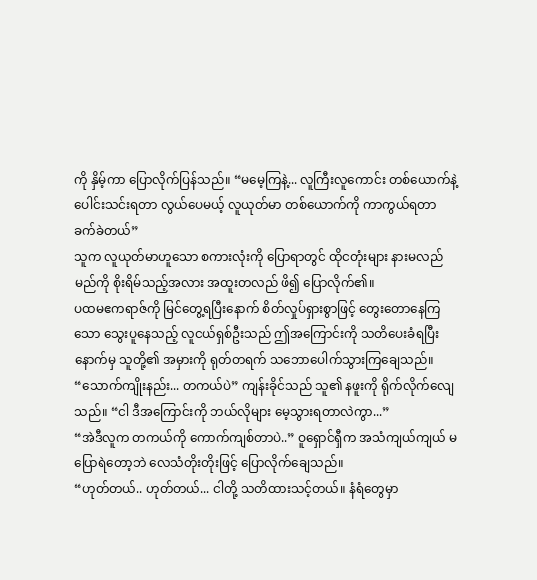ကို နှိမ့်ကာ ပြောလိုက်ပြန်သည်။ “မမေ့ကြနဲ့... လူကြီးလူကောင်း တစ်ယောက်နဲ့ ပေါင်းသင်းရတာ လွယ်ပေမယ့် လူယုတ်မာ တစ်ယောက်ကို ကာကွယ်ရတာ ခက်ခဲတယ်”
သူက လူယုတ်မာဟူသော စကားလုံးကို ပြောရာတွင် ထိုငတုံးများ နားမလည်မည်ကို စိုးရိမ်သည့်အလား အထူးတလည် ဖိ၍ ပြောလိုက်၏။
ပထမဧကရာဇ်ကို မြင်တွေ့ရပြီးနောက် စိတ်လှုပ်ရှားစွာဖြင့် တွေးတောနေကြသော သွေးပူနေသည့် လူငယ်ရှစ်ဦးသည် ဤအကြောင်းကို သတိပေးခံရပြီးနောက်မှ သူတို့၏ အမှားကို ရုတ်တရက် သဘောပေါက်သွားကြချေသည်။
“သောက်ကျိုးနည်း... တကယ်ပဲ” ကျန်းခိုင်သည် သူ၏ နဖူးကို ရိုက်လိုက်လျေသည်။ “ငါ ဒီအကြောင်းကို ဘယ်လိုများ မေ့သွားရတာလဲကွာ...”
“အဲဒီလူက တကယ်ကို ကောက်ကျစ်တာပဲ..” ဝူရှောင်ရှီက အသံကျယ်ကျယ် မပြောရဲတော့ဘဲ လေသံတိုးတိုးဖြင့် ပြောလိုက်ချေသည်။
“ဟုတ်တယ်.. ဟုတ်တယ်... ငါတို့ သတိထားသင့်တယ်။ နံရံတွေမှာ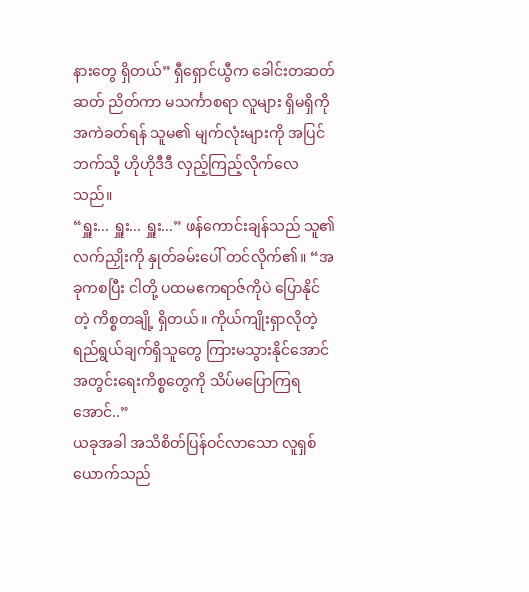နားတွေ ရှိတယ်” ရှီရှောင်ယွီက ခေါင်းတဆတ်ဆတ် ညိတ်ကာ မသင်္ကာစရာ လူများ ရှိမရှိကို အကဲခတ်ရန် သူမ၏ မျက်လုံးများကို အပြင်ဘက်သို့ ဟိုဟိုဒီဒီ လှည့်ကြည့်လိုက်လေသည်။
“ရှူး... ရှူး... ရှူး...” ဖန်ကောင်းချန်သည် သူ၏ လက်ညှိုးကို နှုတ်ခမ်းပေါ် တင်လိုက်၏။ “အခုကစပြီး ငါတို့ ပထမဧကရာဇ်ကိုပဲ ပြောနိုင်တဲ့ ကိစ္စတချို့ ရှိတယ်။ ကိုယ်ကျိုးရှာလိုတဲ့ ရည်ရွယ်ချက်ရှိသူတွေ ကြားမသွားနိုင်အောင် အတွင်းရေးကိစ္စတွေကို သိပ်မပြောကြရအောင်..”
ယခုအခါ အသိစိတ်ပြန်ဝင်လာသော လူရှစ်ယောက်သည်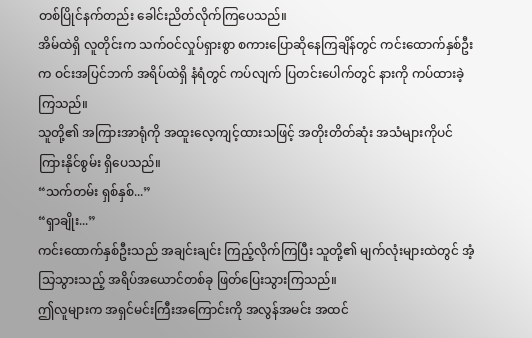တစ်ပြိုင်နက်တည်း ခေါင်းညိတ်လိုက်ကြပေသည်။
အိမ်ထဲရှိ လူတိုင်းက သက်ဝင်လှုပ်ရှားစွာ စကားပြောဆိုနေကြချိန်တွင် ကင်းထောက်နှစ်ဦးက ဝင်းအပြင်ဘက် အရိပ်ထဲရှိ နံရံတွင် ကပ်လျက် ပြတင်းပေါက်တွင် နားကို ကပ်ထားခဲ့ကြသည်။
သူတို့၏ အကြားအာရုံကို အထူးလေ့ကျင့်ထားသဖြင့် အတိုးတိတ်ဆုံး အသံများကိုပင် ကြားနိုင်စွမ်း ရှိပေသည်။
“သက်တမ်း ရှစ်နှစ်...”
“ရှာချိုး...”
ကင်းထောက်နှစ်ဦးသည် အချင်းချင်း ကြည့်လိုက်ကြပြီး သူတို့၏ မျက်လုံးများထဲတွင် အံ့သြသွားသည့် အရိပ်အယောင်တစ်ခု ဖြတ်ပြေးသွားကြသည်။
ဤလူများက အရှင်မင်းကြီးအကြောင်းကို အလွန်အမင်း အထင်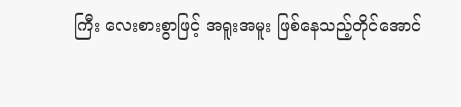ကြီး လေးစားစွာဖြင့် အရူးအမူး ဖြစ်နေသည့်တိုင်အောင်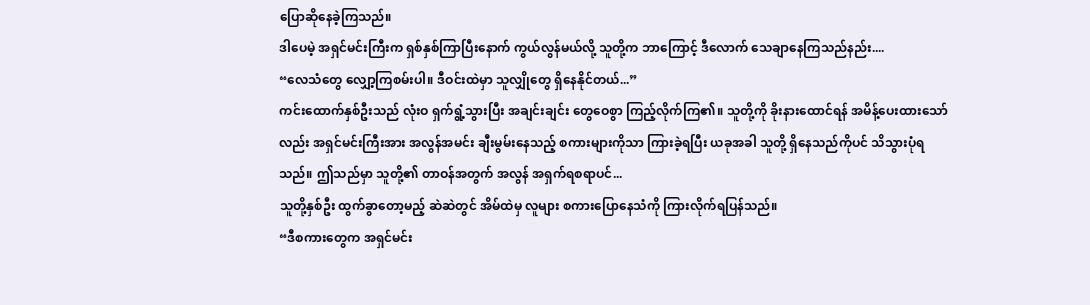ပြောဆိုနေခဲ့ကြသည်။
ဒါပေမဲ့ အရှင်မင်းကြီးက ရှစ်နှစ်ကြာပြီးနောက် ကွယ်လွန်မယ်လို့ သူတို့က ဘာကြောင့် ဒီလောက် သေချာနေကြသည်နည်း....
“လေသံတွေ လျှော့ကြစမ်းပါ။ ဒီဝင်းထဲမှာ သူလျှိုတွေ ရှိနေနိုင်တယ်...”
ကင်းထောက်နှစ်ဦးသည် လုံးဝ ရှက်ရွံ့သွားပြီး အချင်းချင်း တွေဝေစွာ ကြည့်လိုက်ကြ၏။ သူတို့ကို ခိုးနားထောင်ရန် အမိန့်ပေးထားသော်လည်း အရှင်မင်းကြီးအား အလွန်အမင်း ချီးမွမ်းနေသည့် စကားများကိုသာ ကြားခဲ့ရပြီး ယခုအခါ သူတို့ ရှိနေသည်ကိုပင် သိသွားပုံရသည်။ ဤသည်မှာ သူတို့၏ တာဝန်အတွက် အလွန် အရှက်ရစရာပင်...
သူတို့နှစ်ဦး ထွက်ခွာတော့မည့် ဆဲဆဲတွင် အိမ်ထဲမှ လူများ စကားပြောနေသံကို ကြားလိုက်ရပြန်သည်။
“ဒီစကားတွေက အရှင်မင်း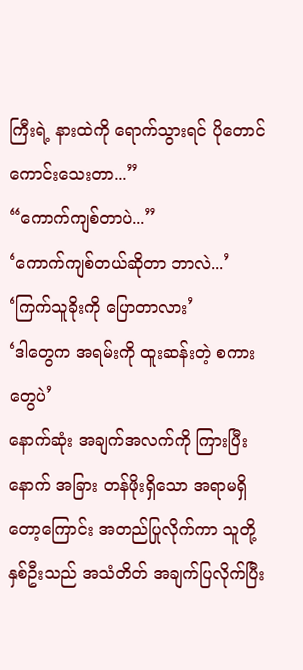ကြီးရဲ့ နားထဲကို ရောက်သွားရင် ပိုတောင် ကောင်းသေးတာ...”
“ကောက်ကျစ်တာပဲ...”
‘ကောက်ကျစ်တယ်ဆိုတာ ဘာလဲ...’
‘ကြက်သူခိုးကို ပြောတာလား’
‘ဒါတွေက အရမ်းကို ထူးဆန်းတဲ့ စကားတွေပဲ’
နောက်ဆုံး အချက်အလက်ကို ကြားပြီးနောက် အခြား တန်ဖိုးရှိသော အရာမရှိတော့ကြောင်း အတည်ပြုလိုက်ကာ သူတို့နှစ်ဦးသည် အသံတိတ် အချက်ပြလိုက်ပြီး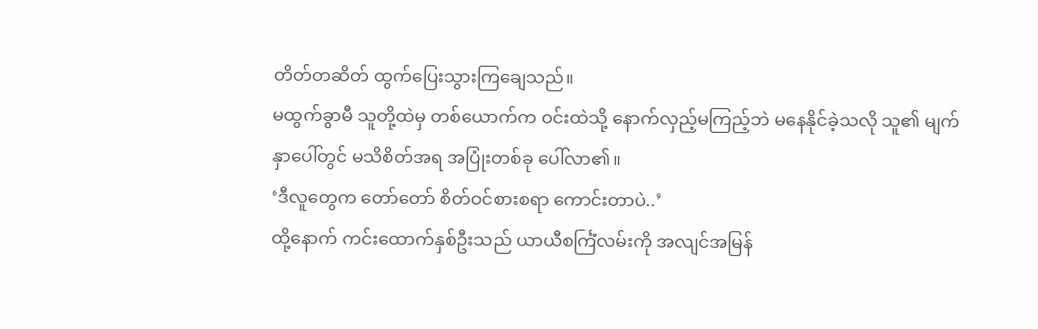တိတ်တဆိတ် ထွက်ပြေးသွားကြချေသည်။
မထွက်ခွာမီ သူတို့ထဲမှ တစ်ယောက်က ဝင်းထဲသို့ နောက်လှည့်မကြည့်ဘဲ မနေနိုင်ခဲ့သလို သူ၏ မျက်နှာပေါ်တွင် မသိစိတ်အရ အပြုံးတစ်ခု ပေါ်လာ၏။
‘ဒီလူတွေက တော်တော် စိတ်ဝင်စားစရာ ကောင်းတာပဲ..’
ထို့နောက် ကင်းထောက်နှစ်ဦးသည် ယာယီစင်္ကြံလမ်းကို အလျင်အမြန်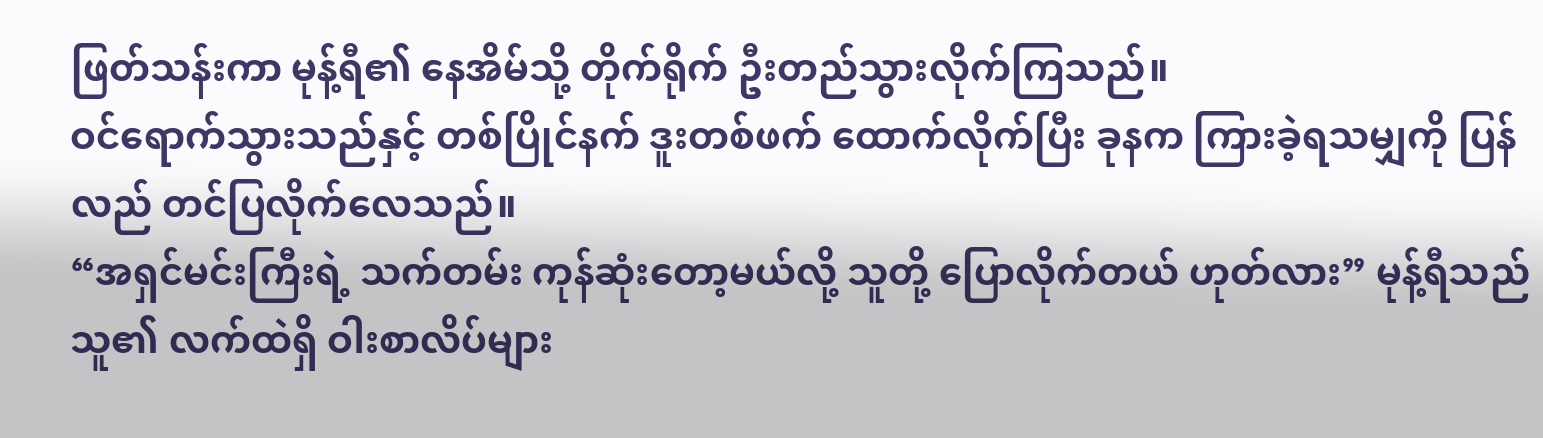ဖြတ်သန်းကာ မုန့်ရီ၏ နေအိမ်သို့ တိုက်ရိုက် ဦးတည်သွားလိုက်ကြသည်။
ဝင်ရောက်သွားသည်နှင့် တစ်ပြိုင်နက် ဒူးတစ်ဖက် ထောက်လိုက်ပြီး ခုနက ကြားခဲ့ရသမျှကို ပြန်လည် တင်ပြလိုက်လေသည်။
“အရှင်မင်းကြီးရဲ့ သက်တမ်း ကုန်ဆုံးတော့မယ်လို့ သူတို့ ပြောလိုက်တယ် ဟုတ်လား” မုန့်ရီသည် သူ၏ လက်ထဲရှိ ဝါးစာလိပ်များ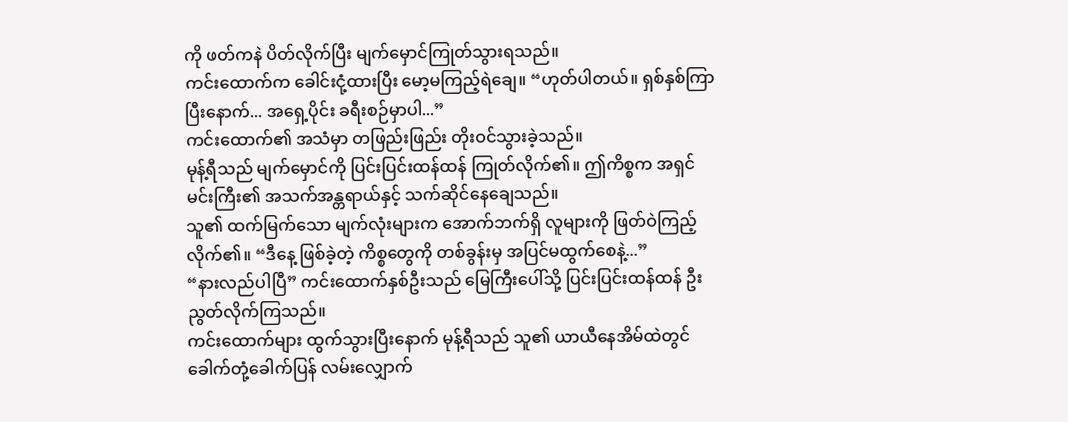ကို ဖတ်ကနဲ ပိတ်လိုက်ပြီး မျက်မှောင်ကြုတ်သွားရသည်။
ကင်းထောက်က ခေါင်းငုံ့ထားပြီး မော့မကြည့်ရဲချေ။ “ဟုတ်ပါတယ်။ ရှစ်နှစ်ကြာပြီးနောက်... အရှေ့ပိုင်း ခရီးစဉ်မှာပါ...”
ကင်းထောက်၏ အသံမှာ တဖြည်းဖြည်း တိုးဝင်သွားခဲ့သည်။
မုန့်ရီသည် မျက်မှောင်ကို ပြင်းပြင်းထန်ထန် ကြုတ်လိုက်၏။ ဤကိစ္စက အရှင်မင်းကြီး၏ အသက်အန္တရာယ်နှင့် သက်ဆိုင်နေချေသည်။
သူ၏ ထက်မြက်သော မျက်လုံးများက အောက်ဘက်ရှိ လူများကို ဖြတ်ဝဲကြည့်လိုက်၏။ “ဒီနေ့ ဖြစ်ခဲ့တဲ့ ကိစ္စတွေကို တစ်ခွန်းမှ အပြင်မထွက်စေနဲ့...”
“နားလည်ပါပြီ” ကင်းထောက်နှစ်ဦးသည် မြေကြီးပေါ်သို့ ပြင်းပြင်းထန်ထန် ဦးညွတ်လိုက်ကြသည်။
ကင်းထောက်များ ထွက်သွားပြီးနောက် မုန့်ရီသည် သူ၏ ယာယီနေအိမ်ထဲတွင် ခေါက်တုံ့ခေါက်ပြန် လမ်းလျှောက်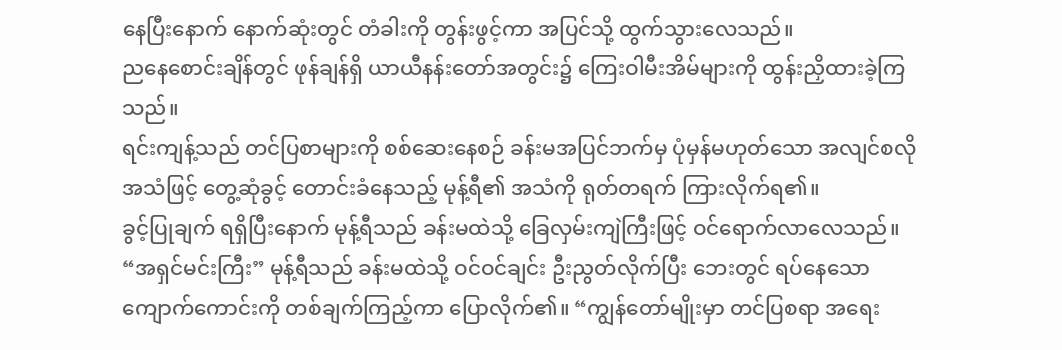နေပြီးနောက် နောက်ဆုံးတွင် တံခါးကို တွန်းဖွင့်ကာ အပြင်သို့ ထွက်သွားလေသည်။
ညနေစောင်းချိန်တွင် ဖုန်ချန်ရှိ ယာယီနန်းတော်အတွင်း၌ ကြေးဝါမီးအိမ်များကို ထွန်းညှိထားခဲ့ကြသည်။
ရင်းကျန့်သည် တင်ပြစာများကို စစ်ဆေးနေစဉ် ခန်းမအပြင်ဘက်မှ ပုံမှန်မဟုတ်သော အလျင်စလို အသံဖြင့် တွေ့ဆုံခွင့် တောင်းခံနေသည့် မုန့်ရီ၏ အသံကို ရုတ်တရက် ကြားလိုက်ရ၏။
ခွင့်ပြုချက် ရရှိပြီးနောက် မုန့်ရီသည် ခန်းမထဲသို့ ခြေလှမ်းကျဲကြီးဖြင့် ဝင်ရောက်လာလေသည်။
“အရှင်မင်းကြီး” မုန့်ရီသည် ခန်းမထဲသို့ ဝင်ဝင်ချင်း ဦးညွတ်လိုက်ပြီး ဘေးတွင် ရပ်နေသော ကျောက်ကောင်းကို တစ်ချက်ကြည့်ကာ ပြောလိုက်၏။ “ကျွန်တော်မျိုးမှာ တင်ပြစရာ အရေး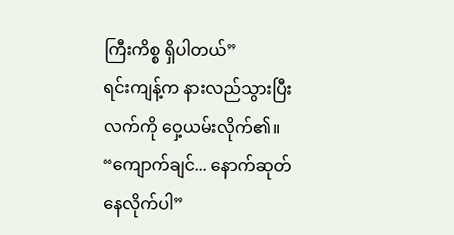ကြီးကိစ္စ ရှိပါတယ်”
ရင်းကျန့်က နားလည်သွားပြီး လက်ကို ဝှေ့ယမ်းလိုက်၏။ “ကျောက်ချင်... နောက်ဆုတ်နေလိုက်ပါ”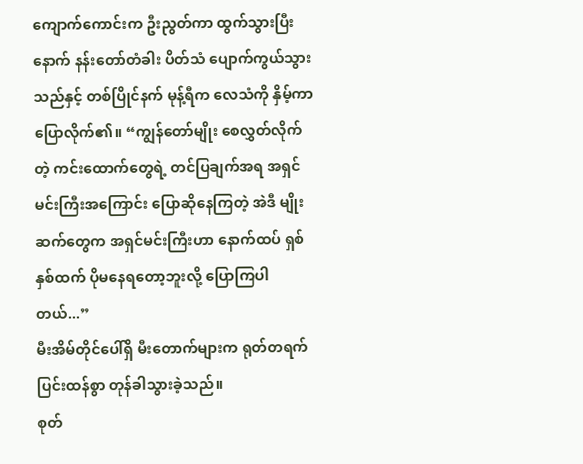ကျောက်ကောင်းက ဦးညွတ်ကာ ထွက်သွားပြီးနောက် နန်းတော်တံခါး ပိတ်သံ ပျောက်ကွယ်သွားသည်နှင့် တစ်ပြိုင်နက် မုန့်ရီက လေသံကို နှိမ့်ကာ ပြောလိုက်၏။ “ကျွန်တော်မျိုး စေလွှတ်လိုက်တဲ့ ကင်းထောက်တွေရဲ့ တင်ပြချက်အရ အရှင်မင်းကြီးအကြောင်း ပြောဆိုနေကြတဲ့ အဲဒီ မျိုးဆက်တွေက အရှင်မင်းကြီးဟာ နောက်ထပ် ရှစ်နှစ်ထက် ပိုမနေရတော့ဘူးလို့ ပြောကြပါတယ်...”
မီးအိမ်တိုင်ပေါ်ရှိ မီးတောက်များက ရုတ်တရက် ပြင်းထန်စွာ တုန်ခါသွားခဲ့သည်။
စုတ်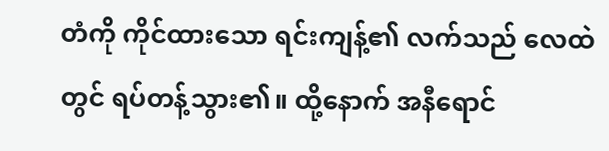တံကို ကိုင်ထားသော ရင်းကျန့်၏ လက်သည် လေထဲတွင် ရပ်တန့်သွား၏။ ထို့နောက် အနီရောင်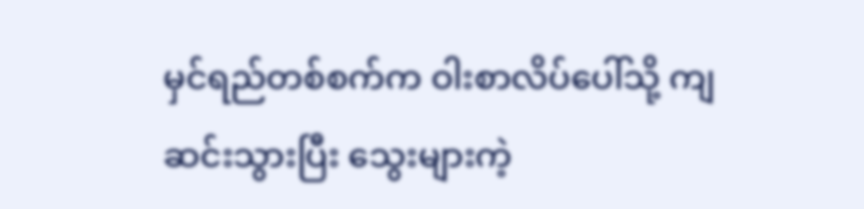မှင်ရည်တစ်စက်က ဝါးစာလိပ်ပေါ်သို့ ကျဆင်းသွားပြီး သွေးများကဲ့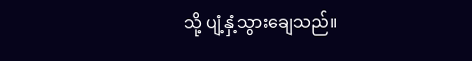သို့ ပျံ့နှံ့သွားချေသည်။